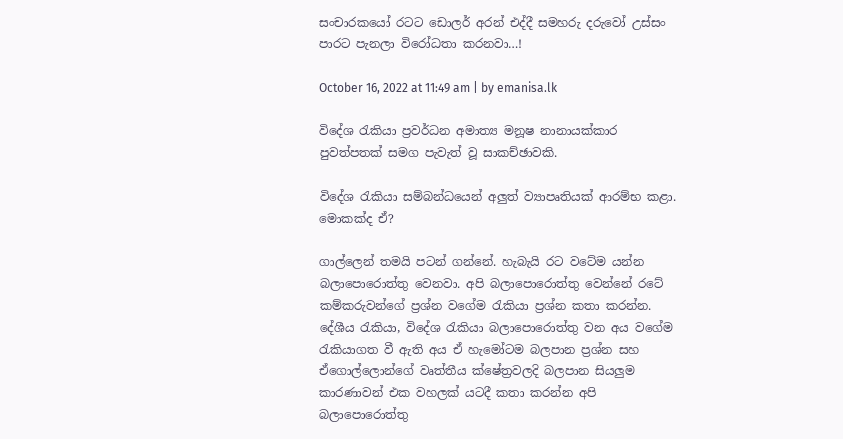සංචාරකයෝ රටට ඩොලර් අරන් එද්දී සමහරු දරුවෝ උස්සං පාරට පැනලා විරෝධතා කරනවා…!

October 16, 2022 at 11:49 am | by emanisa.lk

විදේශ රැකියා ප්‍රවර්ධන අමාත්‍ය මනූෂ නානායක්කාර පුවත්පතක් සමග පැවැත් වූ සාකච්ඡාවකි.

විදේශ රැකියා සම්බන්ධයෙන් අලුත් ව්‍යාපෘතියක් ආරම්භ කළා. මොකක්ද ඒ?

ගාල්ලෙන් තමයි පටන් ගන්නේ. හැබැයි රට වටේම යන්න බලාපොරොත්තු වෙනවා. අපි බලාපොරොත්තු වෙන්නේ රටේ කම්කරුවන්ගේ ප්‍රශ්න වගේම රැකියා ප්‍රශ්න කතා කරන්න. දේශීය රැකියා, විදේශ රැකියා බලාපොරොත්තු වන අය වගේම රැකියාගත වී ඇති අය ඒ හැමෝටම බලපාන ප්‍රශ්න සහ ඒගොල්ලොන්ගේ වෘත්තීය ක්ෂේත්‍රවලදි බලපාන සියලුම කාරණාවන් එක වහලක් යටදී කතා කරන්න අපි බලාපොරොත්තු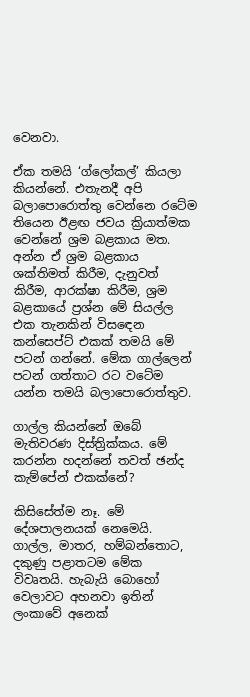වෙනවා.

ඒක තමයි ‘ග්ලෝකල්’ කියලා කියන්නේ. එතැනදී අපි බලාපොරොත්තු වෙන්නෙ රටේම තියෙන ඊළඟ ජවය ක්‍රියාත්මක වෙන්නේ ශ්‍රම බළකාය මත. අන්න ඒ ශ්‍රම බළකාය ශක්තිමත් කිරීම, දැනුවත් කිරීම, ආරක්ෂා කිරීම, ශ්‍රම බළකායේ ප්‍රශ්න මේ සියල්ල එක තැනකින් විසඳෙන කන්සෙප්ට් එකක් තමයි මේ පටන් ගන්නේ. මේක ගාල්ලෙන් පටන් ගත්තාට රට වටේම යන්න තමයි බලාපොරොත්තුව.

ගාල්ල කියන්නේ ඔබේ මැතිවරණ දිස්ත්‍රික්කය. මේ කරන්න හදන්නේ තවත් ඡන්ද කැම්පේන් එකක්නේ?

කිසිසේත්ම නෑ. මේ දේශපාලනයක් නෙමෙයි. ගාල්ල, මාතර, හම්බන්තොට, දකුණු පළාතටම මේක විවෘතයි. හැබැයි බොහෝ වෙලාවට අහනවා ඉතින් ලංකාවේ අනෙක්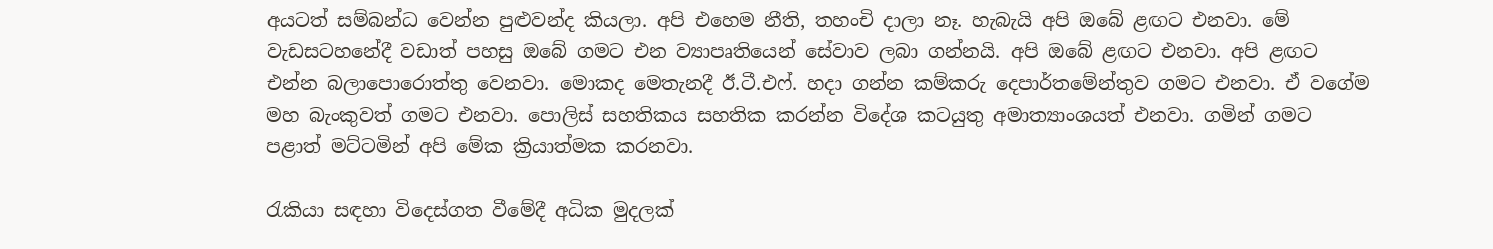අයටත් සම්බන්ධ වෙන්න පුළුවන්ද කියලා. අපි එහෙම නීති, තහංචි දාලා නෑ. හැබැයි අපි ඔබේ ළඟට එනවා. මේ වැඩසටහනේදී වඩාත් පහසු ඔබේ ගමට එන ව්‍යාපෘතියෙන් සේවාව ලබා ගන්නයි. අපි ඔබේ ළඟට එනවා. අපි ළඟට එන්න බලාපොරොත්තු වෙනවා. මොකද මෙතැනදී ඊ.ටී.එෆ්. හදා ගන්න කම්කරු දෙපාර්තමේන්තුව ගමට එනවා. ඒ වගේම මහ බැංකුවත් ගමට එනවා. පොලිස් සහතිකය සහතික කරන්න විදේශ කටයුතු අමාත්‍යාංශයත් එනවා. ගමින් ගමට පළාත් මට්ටමින් අපි මේක ක්‍රියාත්මක කරනවා.

රැකියා සඳහා විදෙස්ගත වීමේදී අධික මුදලක්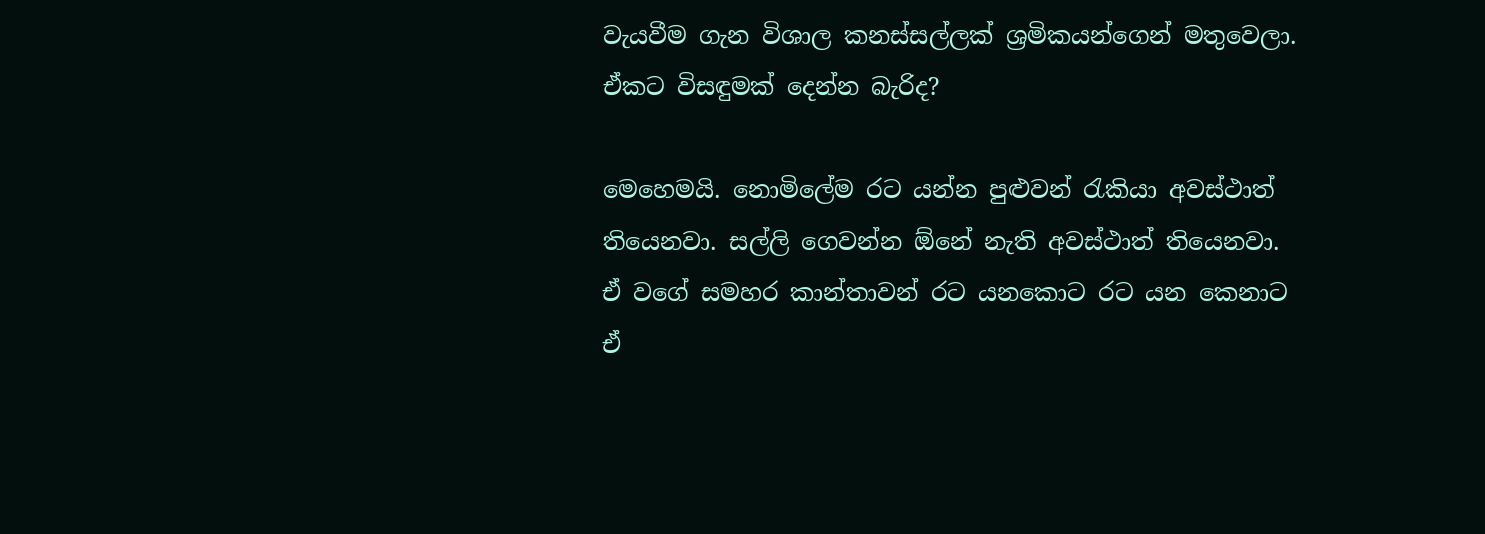වැයවීම ගැන විශාල කනස්සල්ලක් ශ්‍රමිකයන්ගෙන් මතුවෙලා. ඒකට විසඳුමක් දෙන්න බැරිද?

මෙහෙමයි. නොමිලේම රට යන්න පුළුවන් රැකියා අවස්ථාත් තියෙනවා. සල්ලි ගෙවන්න ඕනේ නැති අවස්ථාත් තියෙනවා. ඒ වගේ සමහර කාන්තාවන් රට යනකොට රට යන කෙනාට ඒ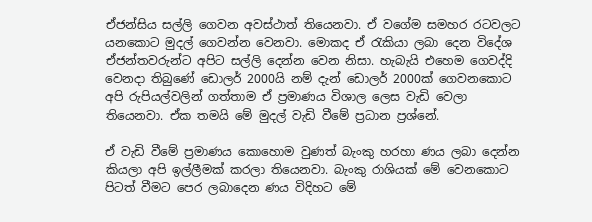ඒජන්සිය සල්ලි ගෙවන අවස්ථාත් තියෙනවා. ඒ වගේම සමහර රටවලට යනකොට මුදල් ගෙවන්න වෙනවා. මොකද ඒ රැකියා ලබා දෙන විදේශ ඒජන්තවරුන්ට අපිට සල්ලි දෙන්න වෙන නිසා. හැබැයි එහෙම ගෙවද්දි වෙනදා තිබුණේ ඩොලර් 2000යි නම් දැන් ඩොලර් 2000ක් ගෙවනකොට අපි රුපියල්වලින් ගත්තාම ඒ ප්‍රමාණය විශාල ලෙස වැඩි වෙලා තියෙනවා. ඒක තමයි මේ මුදල් වැඩි වීමේ ප්‍රධාන ප්‍රශ්නේ.

ඒ වැඩි වීමේ ප්‍රමාණය කොහොම වුණත් බැංකු හරහා ණය ලබා දෙන්න කියලා අපි ඉල්ලීමක් කරලා තියෙනවා. බැංකු රාශියක් මේ වෙනකොට පිටත් වීමට පෙර ලබාදෙන ණය විදිහට මේ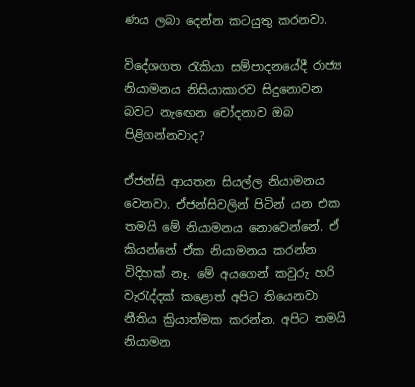ණය ලබා දෙන්න කටයුතු කරනවා.

විදේශගත රැකියා සම්පාදනයේදී රාජ්‍ය නියාමනය නිසියාකාරව සිදුනොවන බවට නැඟෙන චෝදනාව ඔබ පිළිගන්නවාද?

ඒජන්සි ආයතන සියල්ල නියාමනය වෙනවා. ඒජන්සිවලින් පිටින් යන එක තමයි මේ නියාමනය නොවෙන්නේ. ඒ කියන්නේ ඒක නියාමනය කරන්න විදිහක් නෑ. මේ අයගෙන් කවුරු හරි වැරැද්දක් කළොත් අපිට තියෙනවා නීතිය ක්‍රියාත්මක කරන්න. අපිට තමයි නියාමන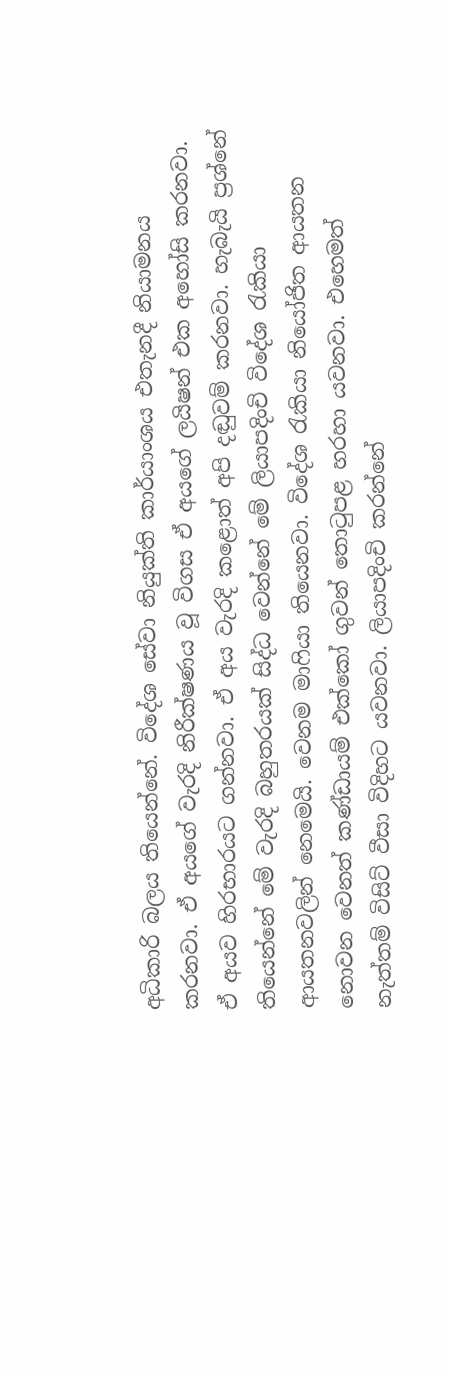අධිකාරි බලය තියෙන්නේ. විදේශ සේවා නියුක්ති කාර්යාංශය එතැනදී නියාමනය කරනවා. ඒ අයගේ වැරදි නිරීක්ෂණය වූ විගස ඒ අයගේ ලයිෂන් එක අහෝසි කරනවා. ඒ අයව හිරභාරයට ගන්නවා. ඒ අය වැරදි කළොත් අපි දඬුවම් කරනවා. හැබැයි ප්‍රශ්නේ තියෙන්නේ මේ වැරදි බහුතරයක් සිද්ධ වෙන්නේ මේ ලියාපදිංචි විදේශ රැකියා ආයතනවලින් නෙමෙයි. වෙනම මාෆියා තියෙනවා. විදේශ රැකියා නියෝජිත ආයතන නොවන වෙනත් කණ්ඩායම් එක්කෝ ගුවන් තොටුපළ හරහා යවනවා. එහෙමත් නැත්තම් විසිට් වීසා විදිහට යවනවා. ලියාපදිංචි කරන්නේ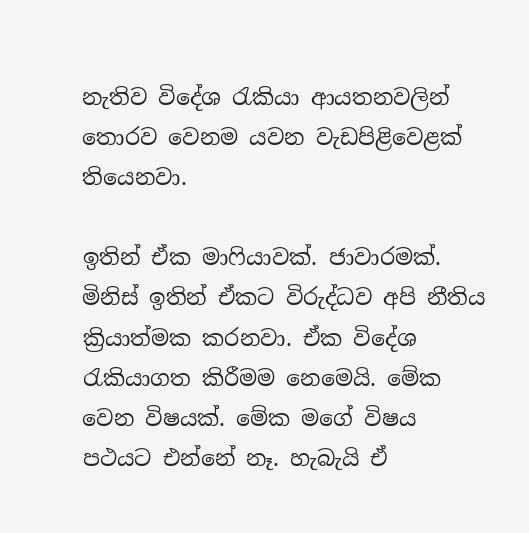නැතිව විදේශ රැකියා ආයතනවලින් තොරව වෙනම යවන වැඩපිළිවෙළක් තියෙනවා.

ඉතින් ඒක මාෆියාවක්. ජාවාරමක්. මිනිස් ඉතින් ඒකට විරුද්ධව අපි නීතිය ක්‍රියාත්මක කරනවා. ඒක විදේශ රැකියාගත කිරීමම නෙමෙයි. මේක වෙන විෂයක්. මේක මගේ විෂය පථයට එන්නේ නෑ. හැබැයි ඒ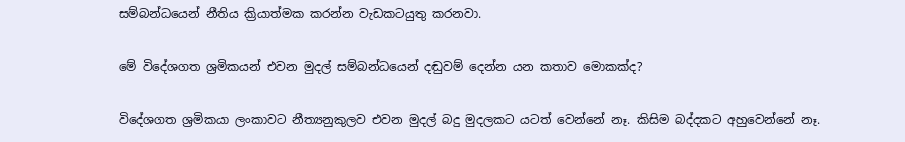සම්බන්ධයෙන් නීතිය ක්‍රියාත්මක කරන්න වැඩකටයුතු කරනවා.

මේ විදේශගත ශ්‍රමිකයන් එවන මුදල් සම්බන්ධයෙන් දඬුවම් දෙන්න යන කතාව මොකක්ද?

විදේශගත ශ්‍රමිකයා ලංකාවට නීත්‍යනුකුලව එවන මුදල් බදු මුදලකට යටත් වෙන්නේ නෑ. කිසිම බද්දකට අහුවෙන්නේ නෑ.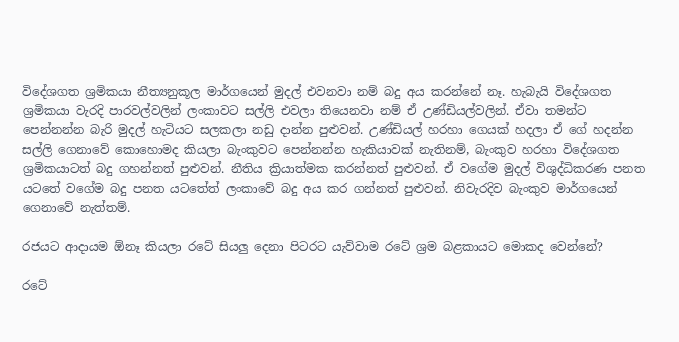විදේශගත ශ්‍රමිකයා නීත්‍යනුකූල මාර්ගයෙන් මුදල් එවනවා නම් බදු අය කරන්නේ නෑ. හැබැයි විදේශගත ශ්‍රමිකයා වැරදි පාරවල්වලින් ලංකාවට සල්ලි එවලා තියෙනවා නම් ඒ උණ්ඩියල්වලින්. ඒවා තමන්ට පෙන්නන්න බැරි මුදල් හැටියට සලකලා නඩු දාන්න පුළුවන්. උණ්ඩියල් හරහා ගෙයක් හදලා ඒ ගේ හදන්න සල්ලි ගෙනාවේ කොහොමද කියලා බැංකුවට පෙන්නන්න හැකියාවක් නැතිනම්, බැංකුව හරහා විදේශගත ශ්‍රමිකයාටත් බදු ගහන්නත් පුළුවන්. නීතිය ක්‍රියාත්මක කරන්නත් පුළුවන්. ඒ වගේම මුදල් විශුද්ධිකරණ පනත යටතේ වගේම බදු පනත යටතේත් ලංකාවේ බදු අය කර ගන්නත් පුළුවන්. නිවැරදිව බැංකුව මාර්ගයෙන් ගෙනාවේ නැත්තම්.

රජයට ආදායම ඕනෑ කියලා රටේ සියලු දෙනා පිටරට යැව්වාම රටේ ශ්‍රම බළකායට මොකද වෙන්නේ?

රටේ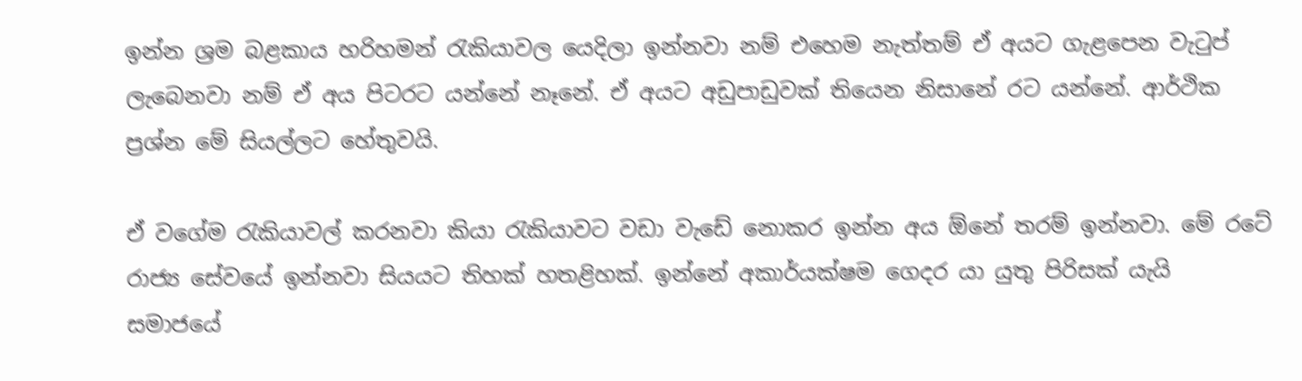ඉන්න ශ්‍රම බළකාය හරිහමන් රැකියාවල යෙදිලා ඉන්නවා නම් එහෙම නැත්තම් ඒ අයට ගැළපෙන වැටුප් ලැබෙනවා නම් ඒ අය පිටරට යන්නේ නෑනේ. ඒ අයට අඩුපාඩුවක් තියෙන නිසානේ රට යන්නේ. ආර්ථික ප්‍රශ්න මේ සියල්ලට හේතුවයි.

ඒ වගේම රැකියාවල් කරනවා කියා රැකියාවට වඩා වැඩේ නොකර ඉන්න අය ඕනේ තරම් ඉන්නවා. මේ රටේ රාජ්‍ය සේවයේ ඉන්නවා සියයට තිහක් හතළිහක්. ඉන්නේ අකාර්යක්ෂම ගෙදර යා යුතු පිරිසක් යැයි සමාජයේ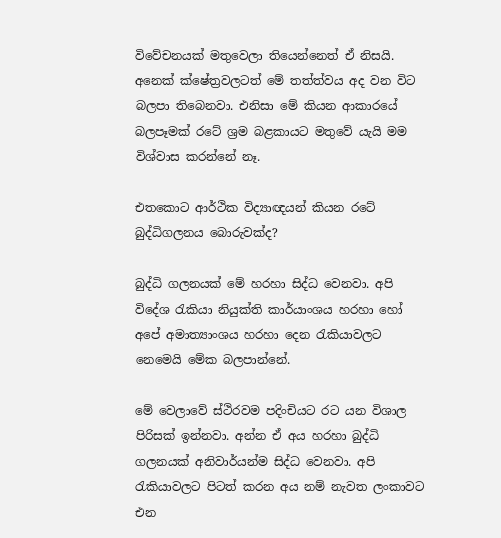විවේචනයක් මතුවෙලා තියෙන්නෙත් ඒ නිසයි. අනෙක් ක්ෂේත්‍රවලටත් මේ තත්ත්වය අද වන විට බලපා තිබෙනවා. එනිසා මේ කියන ආකාරයේ බලපෑමක් රටේ ශ්‍රම බළකායට මතුවේ යැයි මම විශ්වාස කරන්නේ නෑ.

එතකොට ආර්ථික විද්‍යාඥයන් කියන රටේ බුද්ධිගලනය බොරුවක්ද?

බුද්ධි ගලනයක් මේ හරහා සිද්ධ වෙනවා. අපි විදේශ රැකියා නියුක්ති කාර්යාංශය හරහා හෝ අපේ අමාත්‍යාංශය හරහා දෙන රැකියාවලට නෙමෙයි මේක බලපාන්නේ.

මේ වෙලාවේ ස්ථිරවම පදිංචියට රට යන විශාල පිරිසක් ඉන්නවා. අන්න ඒ අය හරහා බුද්ධි ගලනයක් අනිවාර්යන්ම සිද්ධ වෙනවා. අපි රැකියාවලට පිටත් කරන අය නම් නැවත ලංකාවට එන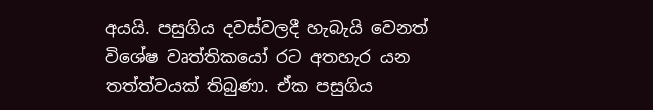අයයි. පසුගිය දවස්වලදී හැබැයි වෙනත් විශේෂ වෘත්තිකයෝ රට අතහැර යන තත්ත්වයක් තිබුණා. ඒක පසුගිය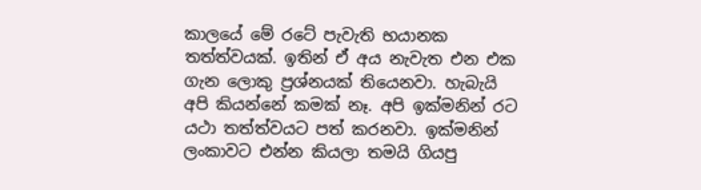කාලයේ මේ රටේ පැවැති භයානක තත්ත්වයක්. ඉතින් ඒ අය නැවැත එන එක ගැන ලොකු ප්‍රශ්නයක් තියෙනවා. හැබැයි අපි කියන්නේ කමක් නෑ. අපි ඉක්මනින් රට යථා තත්ත්වයට පත් කරනවා. ඉක්මනින් ලංකාවට එන්න කියලා තමයි ගියපු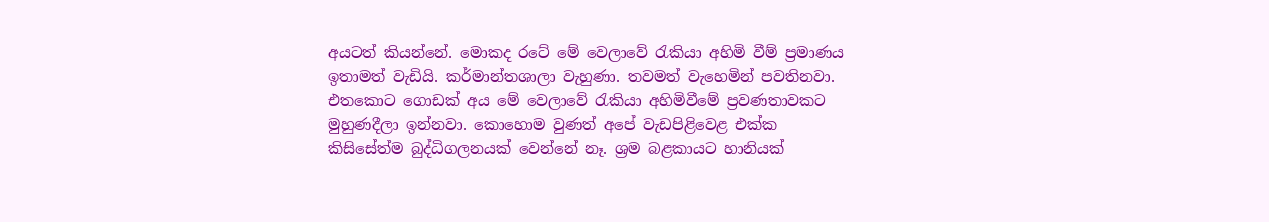අයටත් කියන්නේ. මොකද රටේ මේ වෙලාවේ රැකියා අහිමි වීම් ප්‍රමාණය ඉතාමත් වැඩියි. කර්මාන්තශාලා වැහුණා. තවමත් වැහෙමින් පවතිනවා. එතකොට ගොඩක් අය මේ වෙලාවේ රැකියා අහිමිවීමේ ප්‍රවණතාවකට මුහුණදීලා ඉන්නවා. කොහොම වුණත් අපේ වැඩපිළිවෙළ එක්ක කිසිසේත්ම බුද්ධිගලනයක් වෙන්නේ නෑ. ශ්‍රම බළකායට හානියක්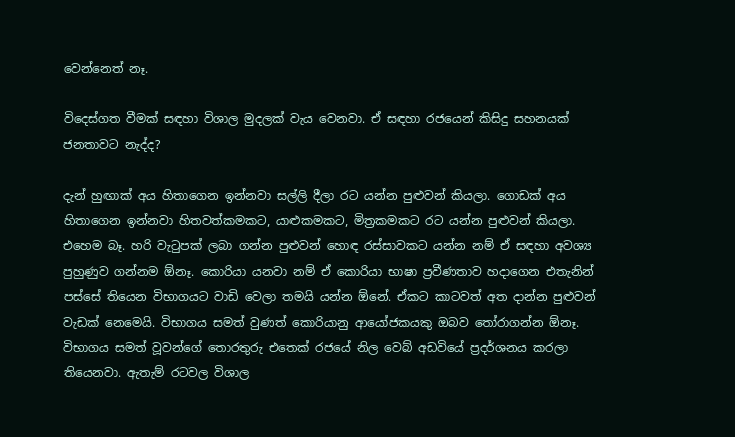වෙන්නෙත් නෑ.

විදෙස්ගත වීමක් සඳහා විශාල මුදලක් වැය වෙනවා. ඒ සඳහා රජයෙන් කිසිදු සහනයක් ජනතාවට නැද්ද?

දැන් හුඟාක් අය හිතාගෙන ඉන්නවා සල්ලි දීලා රට යන්න පුළුවන් කියලා. ගොඩක් අය හිතාගෙන ඉන්නවා හිතවත්කමකට, යාළුකමකට, මිත්‍රකමකට රට යන්න පුළුවන් කියලා. එහෙම බෑ. හරි වැටුපක් ලබා ගන්න පුළුවන් හොඳ රස්සාවකට යන්න නම් ඒ සඳහා අවශ්‍ය පුහුණුව ගන්නම ඕනෑ. කොරියා යනවා නම් ඒ කොරියා භාෂා ප්‍රවීණතාව හදාගෙන එතැනින් පස්සේ තියෙන විභාගයට වාඩි වෙලා තමයි යන්න ඕනේ. ඒකට කාටවත් අත දාන්න පුළුවන් වැඩක් නෙමෙයි. විභාගය සමත් වුණත් කොරියානු ආයෝජකයකු ඔබව තෝරාගන්න ඕනෑ. විභාගය සමත් වූවන්ගේ තොරතුරු එතෙක් රජයේ නිල වෙබ් අඩවියේ ප්‍රදර්ශනය කරලා තියෙනවා. ඇතැම් රටවල විශාල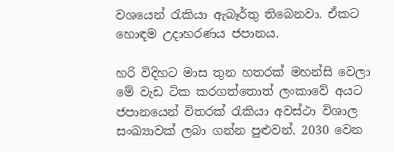වශයෙන් රැකියා ඇබෑර්තු තිබෙනවා. ඒකට හොඳම උදාහරණය ජපානය.

හරි විදිහට මාස තුන හතරක් මහන්සි වෙලා මේ වැඩ ටික කරගත්තොත් ලංකාවේ අයට ජපානයෙන් විතරක් රැකියා අවස්ථා විශාල සංඛ්‍යාවක් ලබා ගන්න පුළුවන්. 2030 වෙන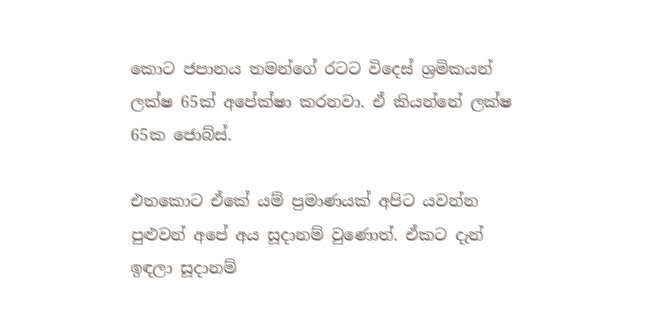කොට ජපානය තමන්ගේ රටට විදෙස් ශ්‍රමිකයන් ලක්ෂ 65ක් අපේක්ෂා කරනවා. ඒ කියන්නේ ලක්ෂ 65ක ජොබ්ස්.

එතකොට ඒකේ යම් ප්‍රමාණයක් අපිට යවන්න පුළුවන් අපේ අය සූදානම් වුණොත්. ඒකට දැන් ඉඳලා සූදානම්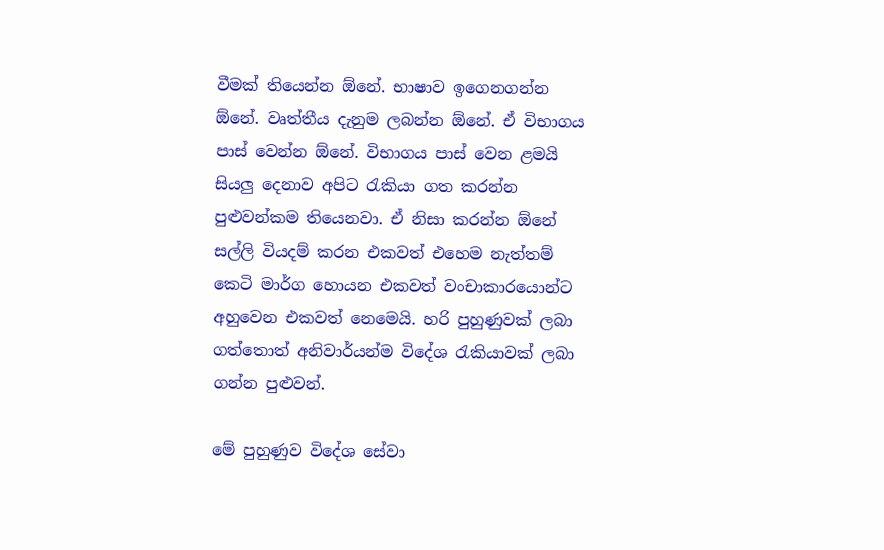වීමක් තියෙන්න ඕනේ. භාෂාව ඉගෙනගන්න ඕනේ. වෘත්තීය දැනුම ලබන්න ඕනේ. ඒ විභාගය පාස් වෙන්න ඕනේ. විභාගය පාස් වෙන ළමයි සියලු දෙනාව අපිට රැකියා ගත කරන්න පුළුවන්කම තියෙනවා. ඒ නිසා කරන්න ඕනේ සල්ලි වියදම් කරන එකවත් එහෙම නැත්තම් කෙටි මාර්ග හොයන එකවත් වංචාකාරයොන්ට අහුවෙන එකවත් නෙමෙයි. හරි පුහුණුවක් ලබා ගත්තොත් අනිවාර්යන්ම විදේශ රැකියාවක් ලබා ගන්න පුළුවන්.

මේ පුහුණුව විදේශ සේවා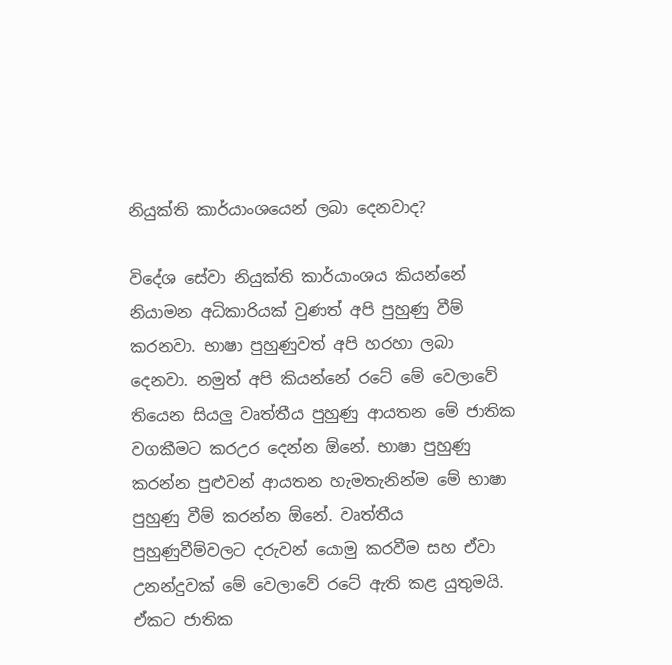නියුක්ති කාර්යාංශයෙන් ලබා දෙනවාද?

විදේශ සේවා නියුක්ති කාර්යාංශය කියන්නේ නියාමන අධිකාරියක් වුණත් අපි පුහුණු වීම් කරනවා. භාෂා පුහුණුවත් අපි හරහා ලබා දෙනවා. නමුත් අපි කියන්නේ රටේ මේ වෙලාවේ තියෙන සියලු වෘත්තීය පුහුණු ආයතන මේ ජාතික වගකීමට කරඋර දෙන්න ඕනේ. භාෂා පුහුණු කරන්න පුළුවන් ආයතන හැමතැනින්ම මේ භාෂා පුහුණු වීම් කරන්න ඕනේ. වෘත්තීය පුහුණුවීම්වලට දරුවන් යොමු කරවීම සහ ඒවා උනන්දුවක් මේ වෙලාවේ රටේ ඇති කළ යුතුමයි. ඒකට ජාතික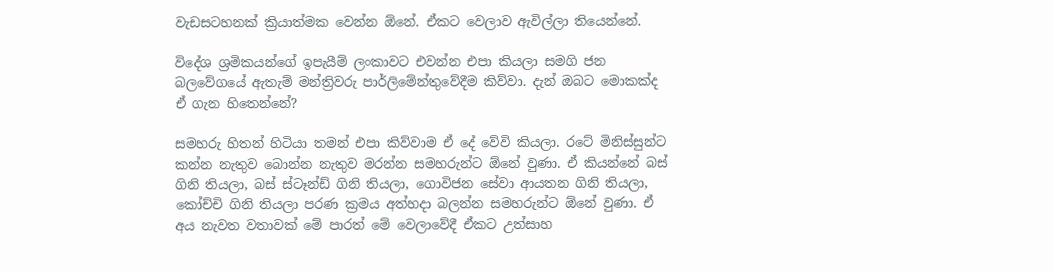වැඩසටහනක් ක්‍රියාත්මක වෙන්න ඕනේ. ඒකට වෙලාව ඇවිල්ලා තියෙන්නේ.

විදේශ ශ්‍රමිකයන්ගේ ඉපැයීම් ලංකාවට එවන්න එපා කියලා සමගි ජන බලවේගයේ ඇතැම් මන්ත්‍රිවරු පාර්ලිමේන්තුවේදීම කිව්වා. දැන් ඔබට මොකක්ද ඒ ගැන හිතෙන්නේ?

සමහරු හිතන් හිටියා තමන් එපා කිව්වාම ඒ දේ වේවි කියලා. රටේ මිනිස්සුන්ට කන්න නැතුව බොන්න නැතුව මරන්න සමහරුන්ට ඕනේ වුණා. ඒ කියන්නේ බස් ගිනි තියලා, බස් ස්ටෑන්ඩ් ගිනි තියලා, ගොවිජන සේවා ආයතන ගිනි තියලා, කෝච්චි ගිනි තියලා පරණ ක්‍රමය අත්හදා බලන්න සමහරුන්ට ඕනේ වුණා. ඒ අය නැවත වතාවක් මේ පාරත් මේ වෙලාවේදී ඒකට උත්සාහ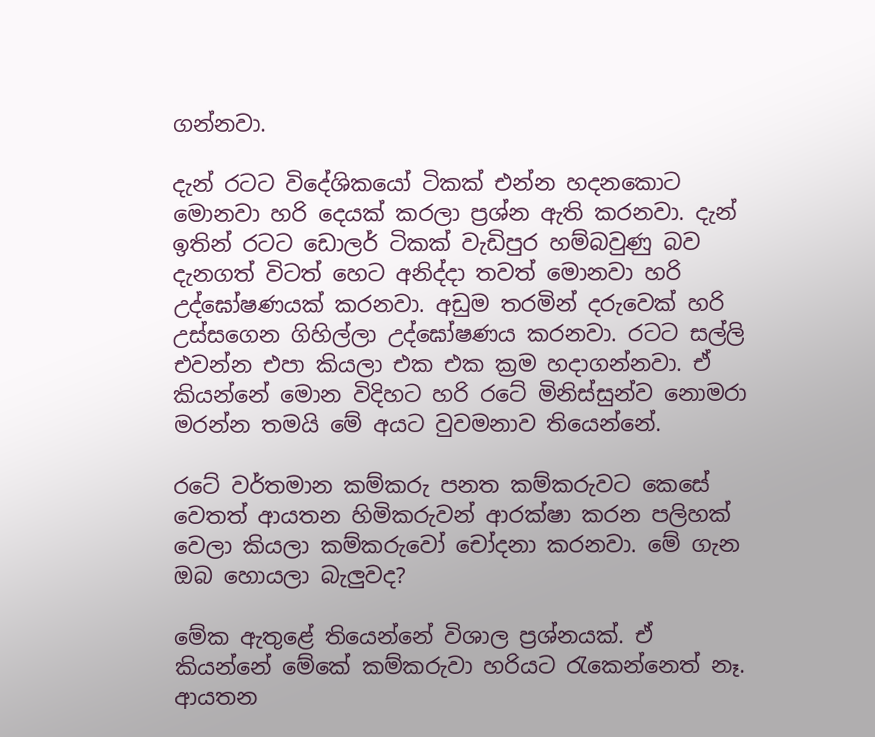ගන්නවා.

දැන් රටට විදේශිකයෝ ටිකක් එන්න හදනකොට මොනවා හරි දෙයක් කරලා ප්‍රශ්න ඇති කරනවා. දැන් ඉතින් රටට ඩොලර් ටිකක් වැඩිපුර හම්බවුණු බව දැනගත් විටත් හෙට අනිද්දා තවත් මොනවා හරි උද්ඝෝෂණයක් කරනවා. අඩුම තරමින් දරුවෙක් හරි උස්සගෙන ගිහිල්ලා උද්ඝෝෂණය කරනවා. රටට සල්ලි එවන්න එපා කියලා එක එක ක්‍රම හදාගන්නවා. ඒ කියන්නේ මොන විදිහට හරි රටේ මිනිස්සුන්ව නොමරා මරන්න තමයි මේ අයට වුවමනාව තියෙන්නේ.

රටේ වර්තමාන කම්කරු පනත කම්කරුවට කෙසේ වෙතත් ආයතන හිමිකරුවන් ආරක්ෂා කරන පලිහක් වෙලා කියලා කම්කරුවෝ චෝදනා කරනවා. මේ ගැන ඔබ හොයලා බැලුවද?

මේක ඇතුළේ තියෙන්නේ විශාල ප්‍රශ්නයක්. ඒ කියන්නේ මේකේ කම්කරුවා හරියට රැකෙන්නෙත් නෑ. ආයතන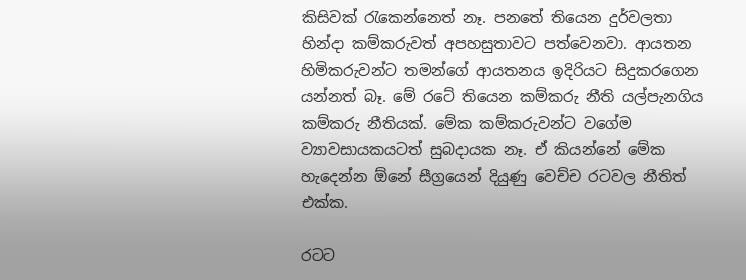කිසිවක් රැකෙන්නෙත් නෑ. පනතේ තියෙන දුර්වලතා හින්දා කම්කරුවත් අපහසුතාවට පත්වෙනවා. ආයතන හිමිකරුවන්ට තමන්ගේ ආයතනය ඉදිරියට සිදුකරගෙන යන්නත් බෑ. මේ රටේ තියෙන කම්කරු නීති යල්පැනගිය කම්කරු නීතියක්. මේක කම්කරුවන්ට වගේම ව්‍යාවසායකයටත් සුබදායක නෑ. ඒ කියන්නේ මේක හැදෙන්න ඕනේ සීග්‍රයෙන් දියුණු වෙච්ච රටවල නීතිත් එක්ක.

රටට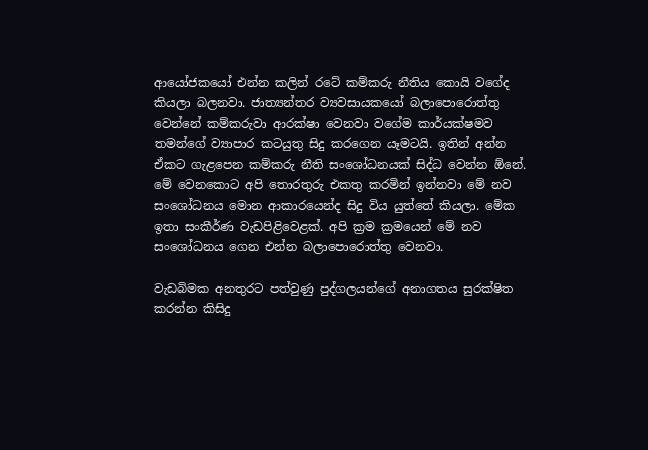ආයෝජකයෝ එන්න කලින් රටේ කම්කරු නීතිය කොයි වගේද කියලා බලනවා. ජාත්‍යන්තර ව්‍යවසායකයෝ බලාපොරොත්තු වෙන්නේ කම්කරුවා ආරක්ෂා වෙනවා වගේම කාර්යක්ෂමව තමන්ගේ ව්‍යාපාර කටයුතු සිදු කරගෙන යෑමටයි. ඉතින් අන්න ඒකට ගැළපෙන කම්කරු නීති සංශෝධනයක් සිද්ධ වෙන්න ඕනේ. මේ වෙනකොට අපි තොරතුරු එකතු කරමින් ඉන්නවා මේ නව සංශෝධනය මොන ආකාරයෙන්ද සිදු විය යුත්තේ කියලා. මේක ඉතා සංකීර්ණ වැඩපිළිවෙළක්. අපි ක්‍රම ක්‍රමයෙන් මේ නව සංශෝධනය ගෙන එන්න බලාපොරොත්තු වෙනවා.

වැඩබිමක අනතුරට පත්වුණු පුද්ගලයන්ගේ අනාගතය සුරක්ෂිත කරන්න කිසිදු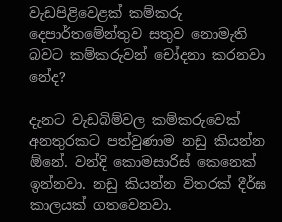වැඩපිළිවෙළක් කම්කරු දෙපාර්තමේන්තුව සතුව නොමැති බවට කම්කරුවන් චෝදනා කරනවා නේද?

දැනට වැඩබිම්වල කම්කරුවෙක් අනතුරකට පත්වුණාම නඩු කියන්න ඕනේ. වන්දි කොමසාරිස් කෙනෙක් ඉන්නවා. නඩු කියන්න විතරක් දීර්ඝ කාලයක් ගතවෙනවා.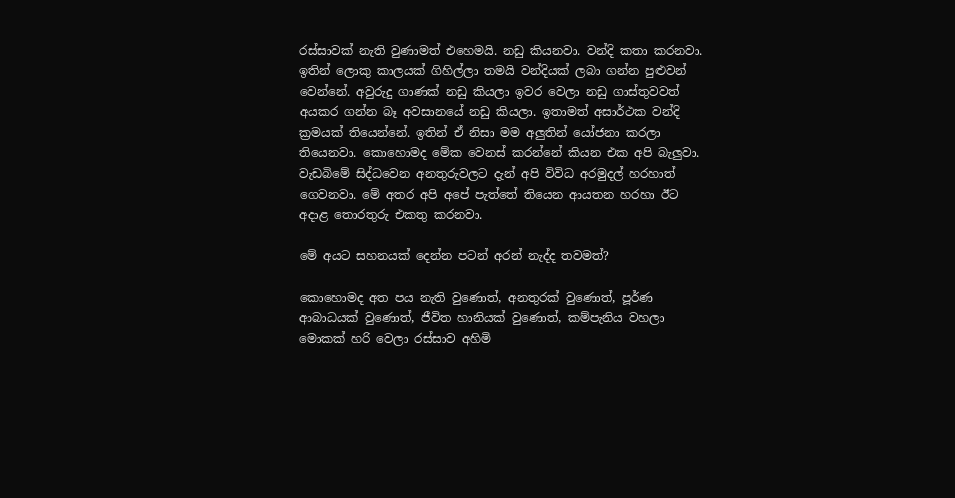රස්සාවක් නැති වුණාමත් එහෙමයි. නඩු කියනවා. වන්දි කතා කරනවා. ඉතින් ලොකු කාලයක් ගිහිල්ලා තමයි වන්දියක් ලබා ගන්න පුළුවන් වෙන්නේ. අවුරුදු ගාණක් නඩු කියලා ඉවර වෙලා නඩු ගාස්තුවවත් අයකර ගන්න බෑ අවසානයේ නඩු කියලා. ඉතාමත් අසාර්ථක වන්දි ක්‍රමයක් තියෙන්නේ. ඉතින් ඒ නිසා මම අලුතින් යෝජනා කරලා තියෙනවා. කොහොමද මේක වෙනස් කරන්නේ කියන එක අපි බැලුවා. වැඩබිමේ සිද්ධවෙන අනතුරුවලට දැන් අපි විවිධ අරමුදල් හරහාත් ගෙවනවා. මේ අතර අපි අපේ පැත්තේ තියෙන ආයතන හරහා ඊට අදාළ තොරතුරු එකතු කරනවා.

මේ අයට සහනයක් දෙන්න පටන් අරන් නැද්ද තවමත්?

කොහොමද අත පය නැති වුණොත්, අනතුරක් වුණොත්, පූර්ණ ආබාධයක් වුණොත්, ජීවිත හානියක් වුණොත්, කම්පැනිය වහලා මොකක් හරි වෙලා රස්සාව අහිමි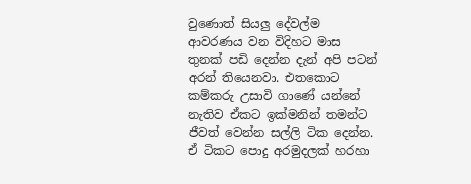වුණොත් සියලු දේවල්ම ආවරණය වන විදිහට මාස තුනක් පඩි දෙන්න දැන් අපි පටන් අරන් තියෙනවා. එතකොට කම්කරු උසාවි ගාණේ යන්නේ නැතිව ඒකට ඉක්මනින් තමන්ට ජීවත් වෙන්න සල්ලි ටික දෙන්න. ඒ ටිකට පොදු අරමුදලක් හරහා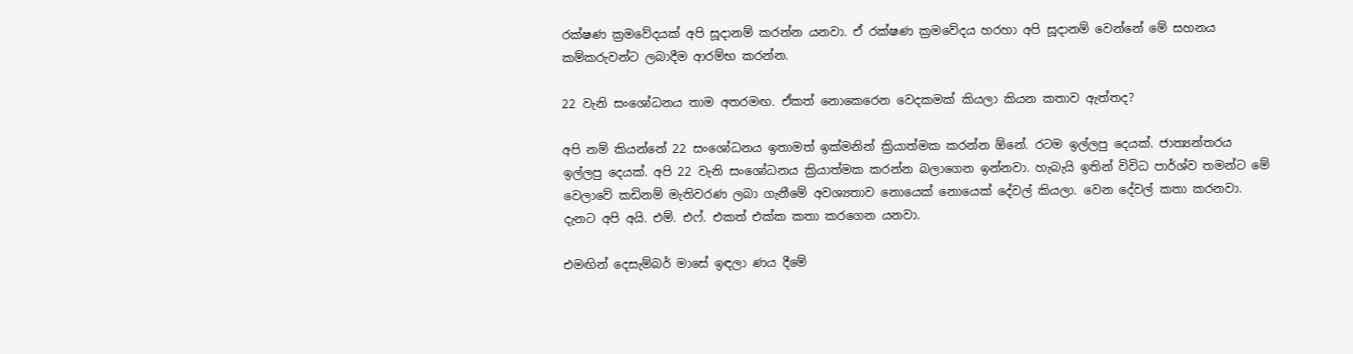රක්ෂණ ක්‍රමවේදයක් අපි සූදානම් කරන්න යනවා. ඒ රක්ෂණ ක්‍රමවේදය හරහා අපි සූදානම් වෙන්නේ මේ සහනය කම්කරුවන්ට ලබාදීම ආරම්භ කරන්න.

22 වැනි සංශෝධනය තාම අතරමඟ. ඒකත් නොකෙරෙන වෙදකමක් කියලා කියන කතාව ඇත්තද?

අපි නම් කියන්නේ 22 සංශෝධනය ඉතාමත් ඉක්මනින් ක්‍රියාත්මක කරන්න ඕනේ. රටම ඉල්ලපු දෙයක්. ජාත්‍යන්තරය ඉල්ලපු දෙයක්. අපි 22 වැනි සංශෝධනය ක්‍රියාත්මක කරන්න බලාගෙන ඉන්නවා. හැබැයි ඉතින් විවිධ පාර්ශ්ව තමන්ට මේ වෙලාවේ කඩිනම් මැතිවරණ ලබා ගැනීමේ අවශ්‍යතාව නොයෙක් නොයෙක් දේවල් කියලා. වෙන දේවල් කතා කරනවා. දැනට අපි අයි. එම්. එෆ්. එකත් එක්ක කතා කරගෙන යනවා.

එමඟින් දෙසැම්බර් මාසේ ඉඳලා ණය දීමේ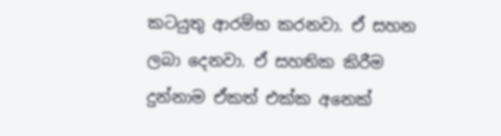කටයුතු ආරම්භ කරනවා. ඒ සහන ලබා දෙනවා. ඒ සහතික කිරීම දුන්නාම ඒකත් එක්ක අනෙක්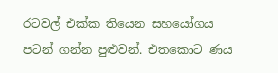රටවල් එක්ක තියෙන සහයෝගය පටන් ගන්න පුළුවන්. එතකොට ණය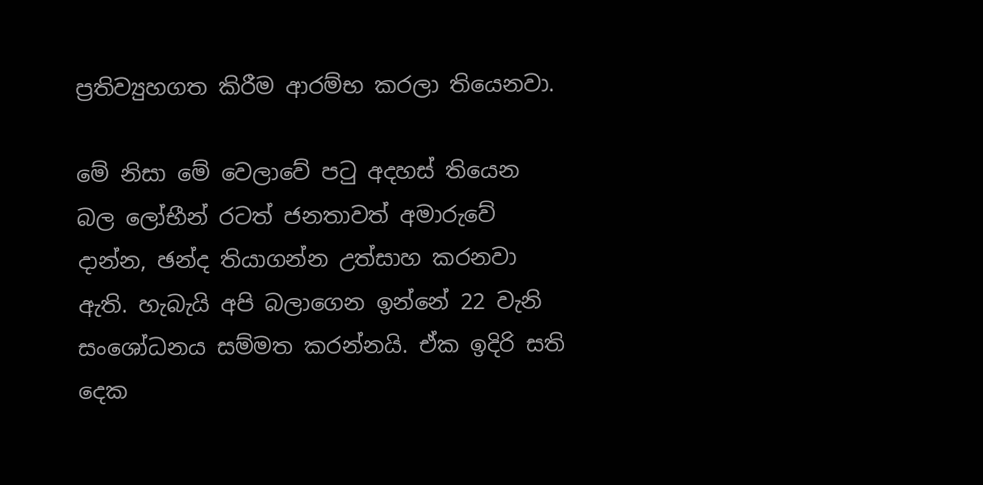ප්‍රතිව්‍යුහගත කිරීම ආරම්භ කරලා තියෙනවා.

මේ නිසා මේ වෙලාවේ පටු අදහස් තියෙන බල ලෝභීන් රටත් ජනතාවත් අමාරුවේ දාන්න, ඡන්ද තියාගන්න උත්සාහ කරනවා ඇති. හැබැයි අපි බලාගෙන ඉන්නේ 22 වැනි සංශෝධනය සම්මත කරන්නයි. ඒක ඉදිරි සති දෙක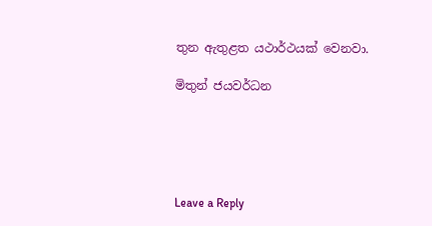තුන ඇතුළත යථාර්ථයක් වෙනවා.

මිතුන් ජයවර්ධන





Leave a Reply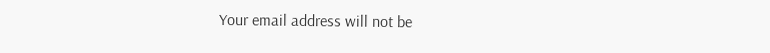Your email address will not be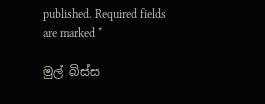published. Required fields are marked *

මුල් බිස්ස